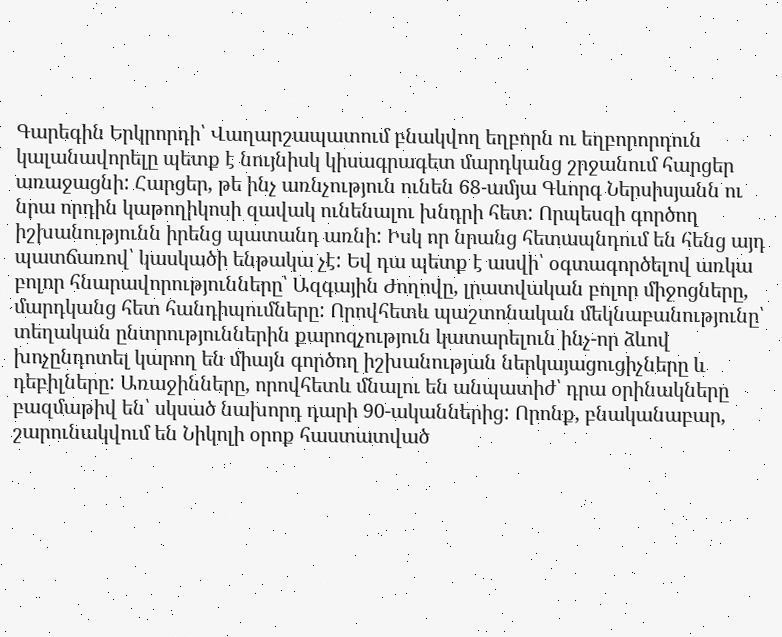Գարեգին Երկրորդի՝ Վաղարշապատում բնակվող եղբորն ու եղբորորդուն կալանավորելը պետք է նույնիսկ կիսագրագետ մարդկանց շրջանում հարցեր առաջացնի: Հարցեր, թե ինչ առնչություն ունեն 68-ամյա Գևորգ Ներսիսյանն ու նրա որդին կաթողիկոսի զավակ ունենալու խնդրի հետ: Որպեսզի գործող իշխանությունն իրենց պատանդ առնի: Իսկ որ նրանց հետապնդում են հենց այդ պատճառով՝ կասկածի ենթակա չէ: Եվ դա պետք է ասվի՝ օգտագործելով առկա բոլոր հնարավորությունները՝ Ազգային Ժողովը, լրատվական բոլոր միջոցները, մարդկանց հետ հանդիպումները: Որովհետև պաշտոնական մեկնաբանությունը՝ տեղական ընտրություններին քարոզչություն կատարելուն ինչ-որ ձևով խոչընդոտել կարող են միայն գործող իշխանության ներկայացուցիչները և դեբիլները: Առաջինները, որովհետև մնալու են անպատիժ՝ դրա օրինակները բազմաթիվ են՝ սկսած նախորդ դարի 90-ականներից: Որոնք, բնականաբար, շարունակվում են Նիկոլի օրոք հաստատված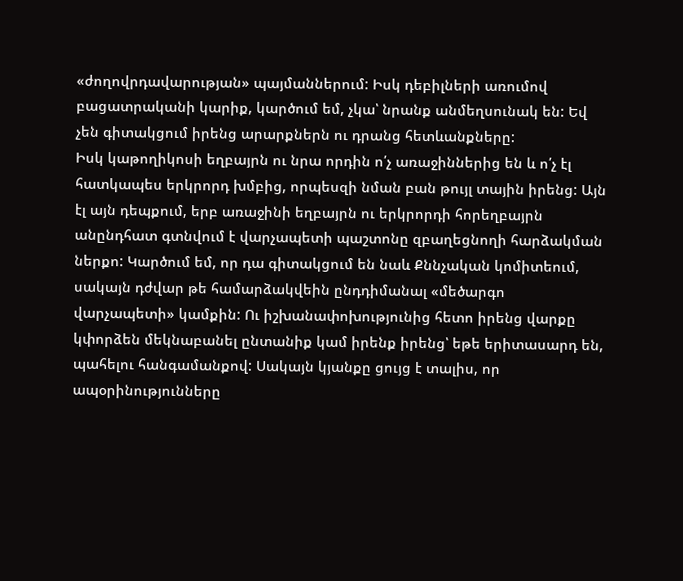«ժողովրդավարության» պայմաններում: Իսկ դեբիլների առումով բացատրականի կարիք, կարծում եմ, չկա՝ նրանք անմեղսունակ են: Եվ չեն գիտակցում իրենց արարքներն ու դրանց հետևանքները:
Իսկ կաթողիկոսի եղբայրն ու նրա որդին ո՛չ առաջիններից են և ո՛չ էլ հատկապես երկրորդ խմբից, որպեսզի նման բան թույլ տային իրենց: Այն էլ այն դեպքում, երբ առաջինի եղբայրն ու երկրորդի հորեղբայրն անընդհատ գտնվում է վարչապետի պաշտոնը զբաղեցնողի հարձակման ներքո: Կարծում եմ, որ դա գիտակցում են նաև Քննչական կոմիտեում, սակայն դժվար թե համարձակվեին ընդդիմանալ «մեծարգո վարչապետի» կամքին: Ու իշխանափոխությունից հետո իրենց վարքը կփորձեն մեկնաբանել ընտանիք կամ իրենք իրենց՝ եթե երիտասարդ են, պահելու հանգամանքով: Սակայն կյանքը ցույց է տալիս, որ ապօրինությունները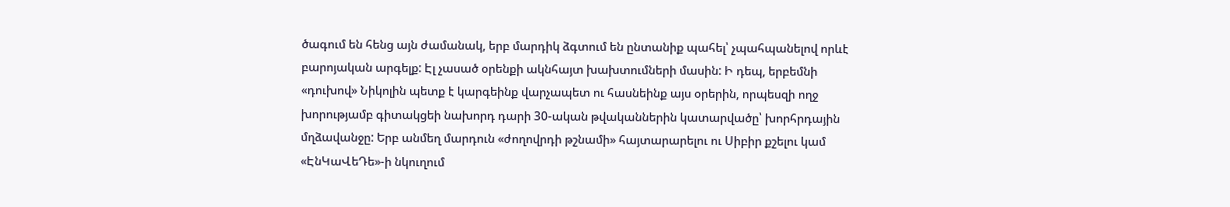ծագում են հենց այն ժամանակ, երբ մարդիկ ձգտում են ընտանիք պահել՝ չպահպանելով որևէ բարոյական արգելք: Էլ չասած օրենքի ակնհայտ խախտումների մասին: Ի դեպ, երբեմնի «դուխով» Նիկոլին պետք է կարգեինք վարչապետ ու հասնեինք այս օրերին, որպեսզի ողջ խորությամբ գիտակցեի նախորդ դարի 30-ական թվականներին կատարվածը՝ խորհրդային մղձավանջը: Երբ անմեղ մարդուն «ժողովրդի թշնամի» հայտարարելու ու Սիբիր քշելու կամ «ԷնԿաՎեԴե»-ի նկուղում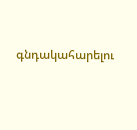գնդակահարելու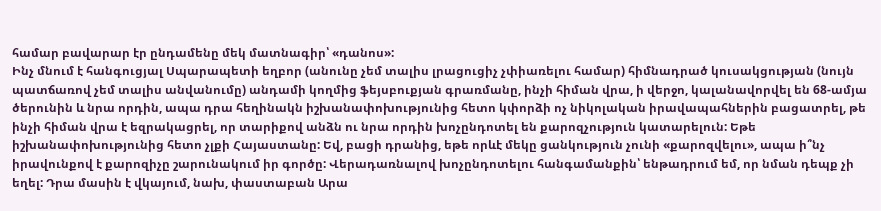համար բավարար էր ընդամենը մեկ մատնագիր՝ «դանոս»:
Ինչ մնում է հանգուցյալ Սպարապետի եղբոր (անունը չեմ տալիս լրացուցիչ չփիառելու համար) հիմնադրած կուսակցության (նույն պատճառով չեմ տալիս անվանումը) անդամի կողմից ֆեյսբուքյան գրառմանը, ինչի հիման վրա, ի վերջո, կալանավորվել են 68-ամյա ծերունին և նրա որդին, ապա դրա հեղինակն իշխանափոխությունից հետո կփորձի ոչ նիկոլական իրավապահներին բացատրել, թե ինչի հիման վրա է եզրակացրել, որ տարիքով անձն ու նրա որդին խոչընդոտել են քարոզչություն կատարելուն: Եթե իշխանափոխությունից հետո չլքի Հայաստանը: Եվ, բացի դրանից, եթե որևէ մեկը ցանկություն չունի «քարոզվելու», ապա ի՞նչ իրավունքով է քարոզիչը շարունակում իր գործը: Վերադառնալով խոչընդոտելու հանգամանքին՝ ենթադրում եմ, որ նման դեպք չի եղել: Դրա մասին է վկայում, նախ, փաստաբան Արա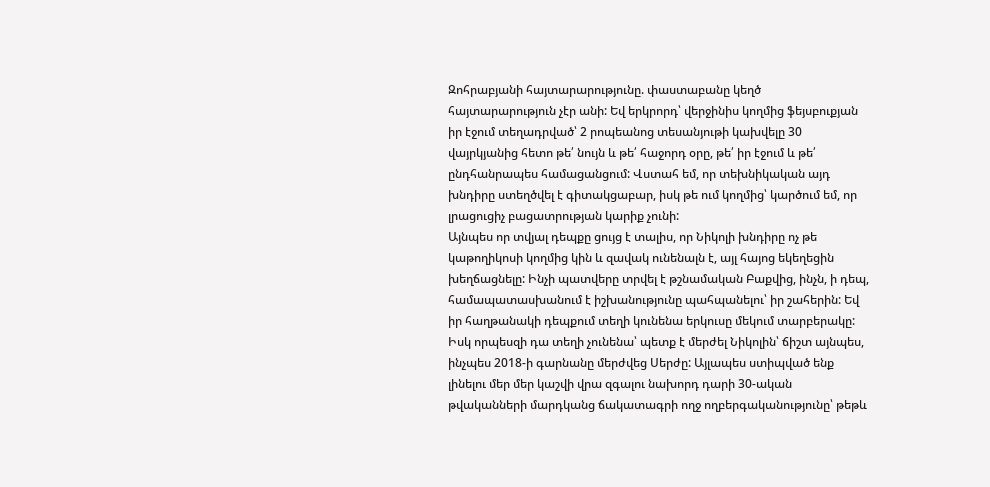Զոհրաբյանի հայտարարությունը. փաստաբանը կեղծ հայտարարություն չէր անի: Եվ երկրորդ՝ վերջինիս կողմից ֆեյսբուքյան իր էջում տեղադրված՝ 2 րոպեանոց տեսանյութի կախվելը 30 վայրկյանից հետո թե՛ նույն և թե՛ հաջորդ օրը, թե՛ իր էջում և թե՛ ընդհանրապես համացանցում: Վստահ եմ, որ տեխնիկական այդ խնդիրը ստեղծվել է գիտակցաբար, իսկ թե ում կողմից՝ կարծում եմ, որ լրացուցիչ բացատրության կարիք չունի:
Այնպես որ տվյալ դեպքը ցույց է տալիս, որ Նիկոլի խնդիրը ոչ թե կաթողիկոսի կողմից կին և զավակ ունենալն է, այլ հայոց եկեղեցին խեղճացնելը: Ինչի պատվերը տրվել է թշնամական Բաքվից, ինչն, ի դեպ, համապատասխանում է իշխանությունը պահպանելու՝ իր շահերին: Եվ իր հաղթանակի դեպքում տեղի կունենա երկուսը մեկում տարբերակը: Իսկ որպեսզի դա տեղի չունենա՝ պետք է մերժել Նիկոլին՝ ճիշտ այնպես, ինչպես 2018-ի գարնանը մերժվեց Սերժը: Այլապես ստիպված ենք լինելու մեր մեր կաշվի վրա զգալու նախորդ դարի 30-ական թվականների մարդկանց ճակատագրի ողջ ողբերգականությունը՝ թեթև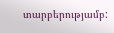տարբերությամբ: